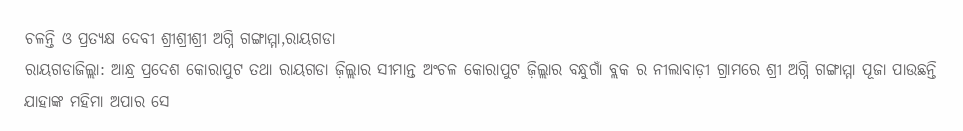ଚଳନ୍ତି ଓ ପ୍ରତ୍ୟକ୍ଷ ଦେବୀ ଶ୍ରୀଶ୍ରୀଶ୍ରୀ ଅଗ୍ନି ଗଙ୍ଗାମ୍ମା,ରାୟଗଡା
ରାୟଗଡାଜିଲ୍ଲା: ଆନ୍ଧ୍ର ପ୍ରଦେଶ କୋରାପୁଟ ତଥା ରାୟଗଡା ଜ଼ିଲ୍ଲାର ସୀମାନ୍ତ ଅଂଚଳ କୋରାପୁଟ ଜ଼ିଲ୍ଲାର ବନ୍ଧୁଗାଁ ବ୍ଲକ ର ନୀଲାବାଡ଼ୀ ଗ୍ରାମରେ ଶ୍ରୀ ଅଗ୍ନି ଗଙ୍ଗାମ୍ମା ପୂଜା ପାଉଛନ୍ତି ଯାହାଙ୍କ ମହିମା ଅପାର ସେ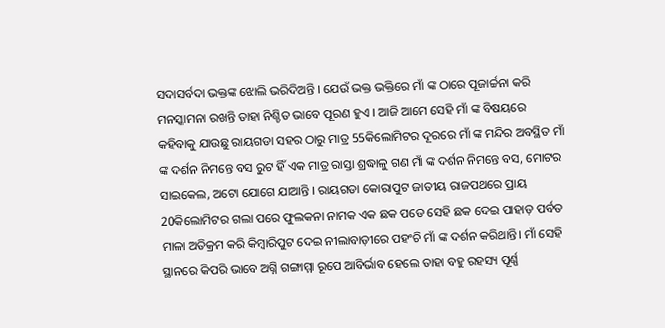ସଦାସର୍ବଦା ଭକ୍ତଙ୍କ ଝୋଲି ଭରିଦିଅନ୍ତି । ଯେଉଁ ଭକ୍ତ ଭକ୍ତିରେ ମାଁ ଙ୍କ ଠାରେ ପୂଜାର୍ଚ୍ଚନା କରି ମନସ୍କାମନା ରଖନ୍ତି ତାହା ନିଶ୍ଚିତ ଭାବେ ପୂରଣ ହୁଏ । ଆଜି ଆମେ ସେହି ମାଁ ଙ୍କ ବିଷୟରେ କହିବାକୁ ଯାଉଛୁ ରାୟଗଡା ସହର ଠାରୁ ମାତ୍ର 55କିଲୋମିଟର ଦୂରରେ ମାଁ ଙ୍କ ମନ୍ଦିର ଅବସ୍ଥିତ ମାଁ ଙ୍କ ଦର୍ଶନ ନିମନ୍ତେ ବସ ରୁଟ ହିଁ ଏକ ମାତ୍ର ରାସ୍ତା ଶ୍ରଦ୍ଧାଳୁ ଗଣ ମାଁ ଙ୍କ ଦର୍ଶନ ନିମନ୍ତେ ବସ, ମୋଟର ସାଇକେଲ, ଅଟୋ ଯୋଗେ ଯାଆନ୍ତି । ରାୟଗଡା କୋରାପୁଟ ଜାତୀୟ ରାଜପଥରେ ପ୍ରାୟ 20କିଲୋମିଟର ଗଲା ପରେ ଫୁଲକନା ନାମକ ଏକ ଛକ ପଡେ ସେହି ଛକ ଦେଇ ପାହାଡ଼ ପର୍ବତ ମାଳା ଅତିକ୍ରମ କରି କିମ୍ବାରିପୁଟ ଦେଇ ନୀଲାବାଡ଼ୀରେ ପହଂଚି ମାଁ ଙ୍କ ଦର୍ଶନ କରିଥାନ୍ତି। ମାଁ ସେହି ସ୍ଥାନରେ କିପରି ଭାବେ ଅଗ୍ନି ଗଙ୍ଗାମ୍ମା ରୂପେ ଆବିର୍ଭାବ ହେଲେ ତାହା ବହୁ ରହସ୍ୟ ପୂର୍ଣ୍ଣ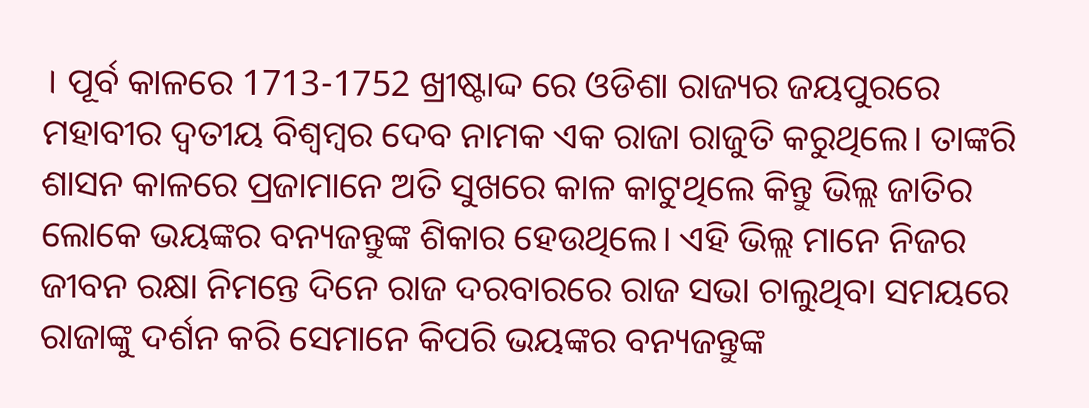। ପୂର୍ବ କାଳରେ 1713-1752 ଖ୍ରୀଷ୍ଟାଦ୍ଦ ରେ ଓଡିଶା ରାଜ୍ୟର ଜୟପୁରରେ ମହାବୀର ଦ୍ୱତୀୟ ବିଶ୍ୱମ୍ବର ଦେବ ନାମକ ଏକ ରାଜା ରାଜୁତି କରୁଥିଲେ। ତାଙ୍କରି ଶାସନ କାଳରେ ପ୍ରଜାମାନେ ଅତି ସୁଖରେ କାଳ କାଟୁଥିଲେ କିନ୍ତୁ ଭିଲ୍ଲ ଜାତିର ଲୋକେ ଭୟଙ୍କର ବନ୍ୟଜନ୍ତୁଙ୍କ ଶିକାର ହେଉଥିଲେ। ଏହି ଭିଲ୍ଲ ମାନେ ନିଜର ଜୀବନ ରକ୍ଷା ନିମନ୍ତେ ଦିନେ ରାଜ ଦରବାରରେ ରାଜ ସଭା ଚାଲୁଥିବା ସମୟରେ ରାଜାଙ୍କୁ ଦର୍ଶନ କରି ସେମାନେ କିପରି ଭୟଙ୍କର ବନ୍ୟଜନ୍ତୁଙ୍କ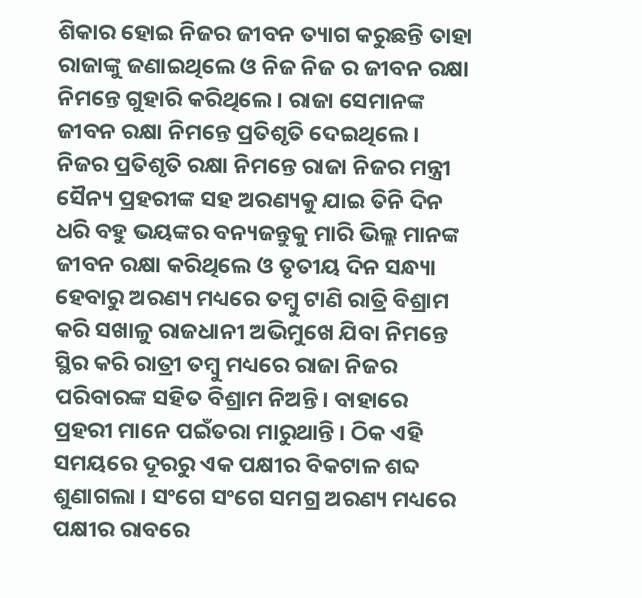ଶିକାର ହୋଇ ନିଜର ଜୀବନ ତ୍ୟାଗ କରୁଛନ୍ତି ତାହା ରାଜାଙ୍କୁ ଜଣାଇଥିଲେ ଓ ନିଜ ନିଜ ର ଜୀବନ ରକ୍ଷା ନିମନ୍ତେ ଗୁହାରି କରିଥିଲେ । ରାଜା ସେମାନଙ୍କ ଜୀବନ ରକ୍ଷା ନିମନ୍ତେ ପ୍ରତିଶୃତି ଦେଇଥିଲେ । ନିଜର ପ୍ରତିଶୃତି ରକ୍ଷା ନିମନ୍ତେ ରାଜା ନିଜର ମନ୍ତ୍ରୀ ସୈନ୍ୟ ପ୍ରହରୀଙ୍କ ସହ ଅରଣ୍ୟକୁ ଯାଇ ତିନି ଦିନ ଧରି ବହୁ ଭୟଙ୍କର ବନ୍ୟଜନ୍ତୁକୁ ମାରି ଭିଲ୍ଲ ମାନଙ୍କ ଜୀବନ ରକ୍ଷା କରିଥିଲେ ଓ ତୃତୀୟ ଦିନ ସନ୍ଧ୍ୟା ହେବାରୁ ଅରଣ୍ୟ ମଧ୍ୟରେ ତମ୍ବୁ ଟାଣି ରାତ୍ରି ବିଶ୍ରାମ କରି ସଖାଳୁ ରାଜଧାନୀ ଅଭିମୁଖେ ଯିବା ନିମନ୍ତେ ସ୍ଥିର କରି ରାତ୍ରୀ ତମ୍ବୁ ମଧ୍ୟରେ ରାଜା ନିଜର ପରିବାରଙ୍କ ସହିତ ବିଶ୍ରାମ ନିଅନ୍ତି। ବାହାରେ ପ୍ରହରୀ ମାନେ ପଇଁତରା ମାରୁଥାନ୍ତି । ଠିକ ଏହି ସମୟରେ ଦୂରରୁ ଏକ ପକ୍ଷୀର ବିକଟାଳ ଶବ୍ଦ ଶୁଣାଗଲା । ସଂଗେ ସଂଗେ ସମଗ୍ର ଅରଣ୍ୟ ମଧ୍ୟରେ ପକ୍ଷୀର ରାବରେ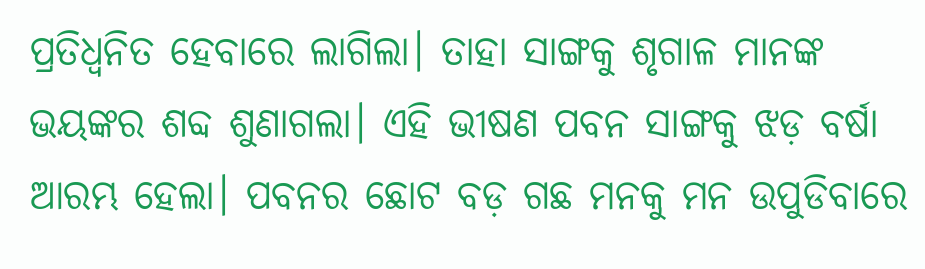ପ୍ରତିଧ୍ଵନିତ ହେବାରେ ଲାଗିଲା। ତାହା ସାଙ୍ଗକୁ ଶୃଗାଳ ମାନଙ୍କ ଭୟଙ୍କର ଶବ୍ଦ ଶୁଣାଗଲା। ଏହି ଭୀଷଣ ପବନ ସାଙ୍ଗକୁ ଝଡ଼ ବର୍ଷା ଆରମ୍ଭ ହେଲା। ପବନର ଛୋଟ ବଡ଼ ଗଛ ମନକୁ ମନ ଉପୁଡିବାରେ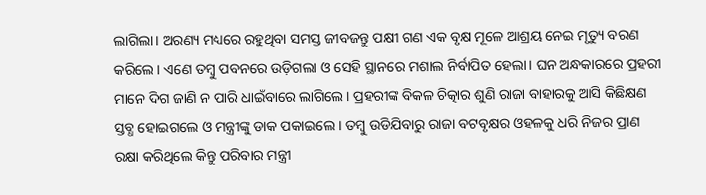ଲାଗିଲା। ଅରଣ୍ୟ ମଧ୍ୟରେ ରହୁଥିବା ସମସ୍ତ ଜୀବଜନ୍ତୁ ପକ୍ଷୀ ଗଣ ଏକ ବୃକ୍ଷ ମୂଳେ ଆଶ୍ରୟ ନେଇ ମୃତ୍ୟୁ ବରଣ କରିଲେ। ଏଣେ ତମ୍ବୁ ପବନରେ ଉଡ଼ିଗଲା ଓ ସେହି ସ୍ଥାନରେ ମଶାଲ ନିର୍ବାପିତ ହେଲା। ଘନ ଅନ୍ଧକାରରେ ପ୍ରହରୀ ମାନେ ଦିଗ ଜାଣି ନ ପାରି ଧାଇଁବାରେ ଲାଗିଲେ। ପ୍ରହରୀଙ୍କ ବିକଳ ଚିତ୍କାର ଶୁଣି ରାଜା ବାହାରକୁ ଆସି କିଛିକ୍ଷଣ ସ୍ତବ୍ଧ ହୋଇଗଲେ ଓ ମନ୍ତ୍ରୀଙ୍କୁ ଡାକ ପକାଇଲେ । ତମ୍ବୁ ଉଡିଯିବାରୁ ରାଜା ବଟବୃକ୍ଷର ଓହଳକୁ ଧରି ନିଜର ପ୍ରାଣ ରକ୍ଷା କରିଥିଲେ କିନ୍ତୁ ପରିବାର ମନ୍ତ୍ରୀ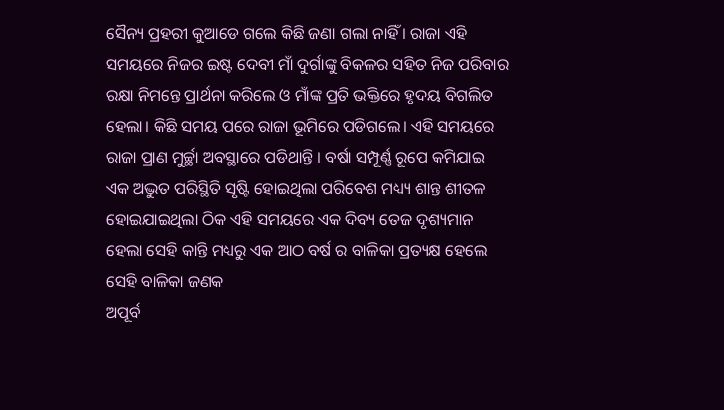ସୈନ୍ୟ ପ୍ରହରୀ କୁଆଡେ ଗଲେ କିଛି ଜଣା ଗଲା ନାହିଁ । ରାଜା ଏହି ସମୟରେ ନିଜର ଇଷ୍ଟ ଦେବୀ ମାଁ ଦୁର୍ଗାଙ୍କୁ ବିକଳର ସହିତ ନିଜ ପରିବାର ରକ୍ଷା ନିମନ୍ତେ ପ୍ରାର୍ଥନା କରିଲେ ଓ ମାଁଙ୍କ ପ୍ରତି ଭକ୍ତିରେ ହୃଦୟ ବିଗଲିତ ହେଲା। କିଛି ସମୟ ପରେ ରାଜା ଭୂମିରେ ପଡିଗଲେ। ଏହି ସମୟରେ ରାଜା ପ୍ରାଣ ମୁର୍ଚ୍ଛା ଅବସ୍ଥାରେ ପଡିଥାନ୍ତି । ବର୍ଷା ସମ୍ପୂର୍ଣ୍ଣ ରୂପେ କମିଯାଇ ଏକ ଅଦ୍ଭୁତ ପରିସ୍ଥିତି ସୃଷ୍ଟି ହୋଇଥିଲା ପରିବେଶ ମଧ୍ୟ୍ୟ ଶାନ୍ତ ଶୀତଳ ହୋଇଯାଇଥିଲା ଠିକ ଏହି ସମୟରେ ଏକ ଦିବ୍ୟ ତେଜ ଦୃଶ୍ୟମାନ ହେଲା ସେହି କାନ୍ତି ମଧ୍ୟରୁ ଏକ ଆଠ ବର୍ଷ ର ବାଳିକା ପ୍ରତ୍ୟକ୍ଷ ହେଲେ ସେହି ବାଳିକା ଜଣକ
ଅପୂର୍ବ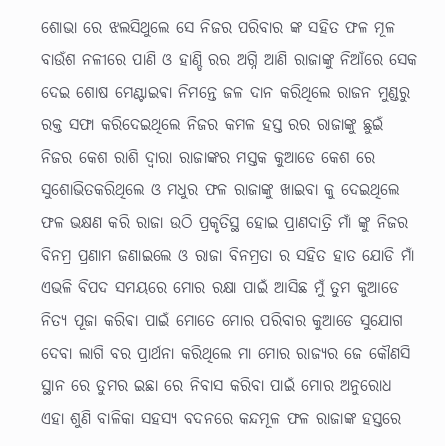ଶୋଭା ରେ ଝଲସିଥୁଲେ ସେ ନିଜର ପରିବାର ଙ୍କ ସହିତ ଫଳ ମୂଳ ବାଉଁଶ ନଳୀରେ ପାଣି ଓ ହାଣ୍ଡି ରର ଅଗ୍ନି ଆଣି ରାଜାଙ୍କୁ ନିଆଁରେ ସେକ ଦେଇ ଶୋଷ ମେଣ୍ଟାଇଵା ନିମନ୍ତେ ଜଳ ଦାନ କରିଥିଲେ ରାଜନ ମୁଣ୍ଡରୁ ରକ୍ତ ସଫା କରିଦେଇଥିଲେ ନିଜର କମଳ ହସ୍ତ ରର ରାଜାଙ୍କୁ ଛୁଇଁ ନିଜର କେଶ ରାଶି ଦ୍ୱାରା ରାଜାଙ୍କର ମସ୍ତକ କୁଆଡେ କେଶ ରେ ସୁଶୋଭିତକରିଥିଲେ ଓ ମଧୁର ଫଳ ରାଜାଙ୍କୁ ଖାଇବା କୁ ଦେଇଥିଲେ ଫଳ ଭକ୍ଷଣ କରି ରାଜା ଉଠି ପ୍ରକୃତିସ୍ଥ ହୋଇ ପ୍ରାଣଦାତ୍ରି ମାଁ ଙ୍କୁ ନିଜର ବିନମ୍ର ପ୍ରଣାମ ଜଣାଇଲେ ଓ ରାଜା ବିନମ୍ରତା ର ସହିତ ହାତ ଯୋଡି ମାଁ ଏଭଳି ବିପଦ ସମୟରେ ମୋର ରକ୍ଷା ପାଇଁ ଆସିଛ ମୁଁ ତୁମ କୁଆଡେ ନିତ୍ୟ ପୂଜା କରିଵା ପାଇଁ ମୋତେ ମୋର ପରିବାର କୁଆଡେ ସୁଯୋଗ ଦେବା ଲାଗି ବର ପ୍ରାର୍ଥନା କରିଥିଲେ ମା ମୋର ରାଜ୍ୟର ଜେ କୌଣସି ସ୍ଥାନ ରେ ତୁମର ଇଛା ରେ ନିବାସ କରିବା ପାଇଁ ମୋର ଅନୁରୋଧ ଏହା ଶୁଣି ବାଳିକା ସହସ୍ୟ ବଦନରେ କନ୍ଦମୂଳ ଫଳ ରାଜାଙ୍କ ହସ୍ତରେ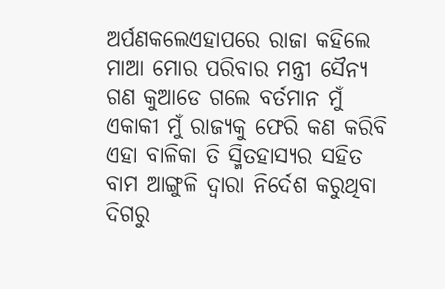ଅର୍ପଣକଲେଏହାପରେ ରାଜା କହିଲେ ମାଆ ମୋର ପରିବାର ମନ୍ତ୍ରୀ ସୈନ୍ୟ ଗଣ କୁଆଡେ ଗଲେ ବର୍ତମାନ ମୁଁ ଏକାକୀ ମୁଁ ରାଜ୍ୟକୁ ଫେରି କଣ କରିବି ଏହା ବାଳିକା ତି ସ୍ମିତହାସ୍ୟର ସହିତ ବାମ ଆଙ୍ଗୁଳି ଦ୍ୱାରା ନିର୍ଦେଶ କରୁଥିବା ଦିଗରୁ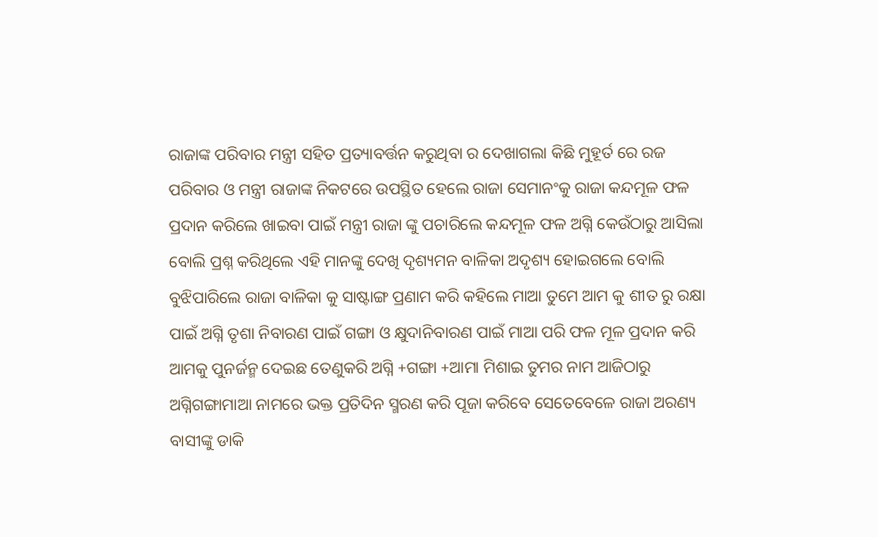ରାଜାଙ୍କ ପରିବାର ମନ୍ତ୍ରୀ ସହିତ ପ୍ରତ୍ୟାବର୍ତ୍ତନ କରୁଥିବା ର ଦେଖାଗଲା କିଛି ମୁହୂର୍ତ ରେ ରଜ ପରିବାର ଓ ମନ୍ତ୍ରୀ ରାଜାଙ୍କ ନିକଟରେ ଉପସ୍ଥିତ ହେଲେ ରାଜା ସେମାନଂକୁ ରାଜା କନ୍ଦମୂଳ ଫଳ ପ୍ରଦାନ କରିଲେ ଖାଇବା ପାଇଁ ମନ୍ତ୍ରୀ ରାଜା ଙ୍କୁ ପଚାରିଲେ କନ୍ଦମୂଳ ଫଳ ଅଗ୍ନି କେଉଁଠାରୁ ଆସିଲା ବୋଲି ପ୍ରଶ୍ନ କରିଥିଲେ ଏହି ମାନଙ୍କୁ ଦେଖି ଦୃଶ୍ୟମନ ବାଳିକା ଅଦୃଶ୍ୟ ହୋଇଗଲେ ବୋଲି ବୁଝିପାରିଲେ ରାଜା ବାଳିକା କୁ ସାଷ୍ଟାଙ୍ଗ ପ୍ରଣାମ କରି କହିଲେ ମାଆ ତୁମେ ଆମ କୁ ଶୀତ ରୁ ରକ୍ଷା ପାଇଁ ଅଗ୍ନି ତୃଶା ନିବାରଣ ପାଇଁ ଗଙ୍ଗା ଓ କ୍ଷୁଦାନିବାରଣ ପାଇଁ ମାଆ ପରି ଫଳ ମୂଳ ପ୍ରଦାନ କରି ଆମକୁ ପୁନର୍ଜନ୍ମ ଦେଇଛ ତେଣୁକରି ଅଗ୍ନି +ଗଙ୍ଗା +ଆମା ମିଶାଇ ତୁମର ନାମ ଆଜିଠାରୁ ଅଗ୍ନିଗଙ୍ଗାମାଆ ନାମରେ ଭକ୍ତ ପ୍ରତିଦିନ ସ୍ମରଣ କରି ପୂଜା କରିବେ ସେତେବେଳେ ରାଜା ଅରଣ୍ୟ ବାସୀଙ୍କୁ ଡାକି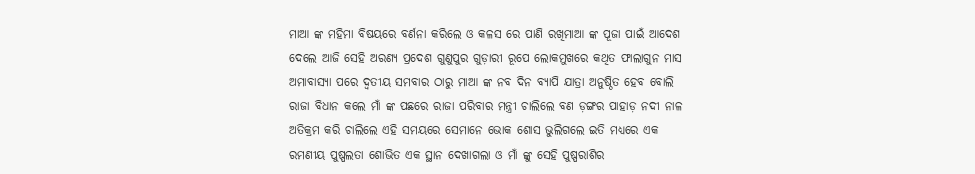ମାଆ ଙ୍କ ମହିମା ବିଷୟରେ ବର୍ଣନା କରିଲେ ଓ କଳସ ରେ ପାଣି ରଖିମାଆ ଙ୍କ ପୂଜା ପାଇଁ ଆଦେଶ ଦେଲେ ଆଜି ସେହି ଅରଣ୍ୟ ପ୍ରଦେଶ ଗୁଣୁପୁର ଗୁଡ଼ାରୀ ରୂପେ ଲୋକମୁଖରେ କଥିତ ଫାଲାଗୁନ ମାସ ଅମାବାସ୍ୟା ପରେ ଦ୍ୱତୀୟ ସମବାର ଠାରୁ ମାଆ ଙ୍କ ନବ ଦିନ ବ୍ୟାପି ଯାତ୍ରା ଅନୁଷ୍ଠିତ ହେବ ବୋଲି ରାଜା ବିଧାନ କଲେ ମାଁ ଙ୍କ ପଛରେ ରାଜା ପରିବାର ମନ୍ତ୍ରୀ ଚାଲିଲେ ବଣ ଡ଼ଙ୍ଗର ପାହାଡ଼ ନଦୀ ନାଳ ଅତିକ୍ରମ କରି ଚାଲିଲେ ଏହି ସମୟରେ ସେମାନେ ଭୋକ ଶୋସ ଭୁଲିଗଲେ ଇତି ମଧ୍ୟରେ ଏକ ରମଣୀୟ ପୁଷ୍ପଲତା ଶୋଭିତ ଏକ ସ୍ଥାନ ଦେଖାଗଲା ଓ ମାଁ ଙ୍କୁ ସେହି ପୁଷ୍ପରାଶିର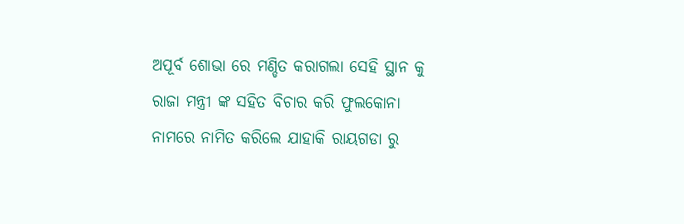ଅପୂର୍ବ ଶୋଭା ରେ ମଣ୍ଡିତ କରାଗଲା ସେହି ସ୍ଥାନ କୁ ରାଜା ମନ୍ତ୍ରୀ ଙ୍କ ସହିତ ବିଚାର କରି ଫୁଲକୋନା ନାମରେ ନାମିତ କରିଲେ ଯାହାକି ରାୟଗଡା ରୁ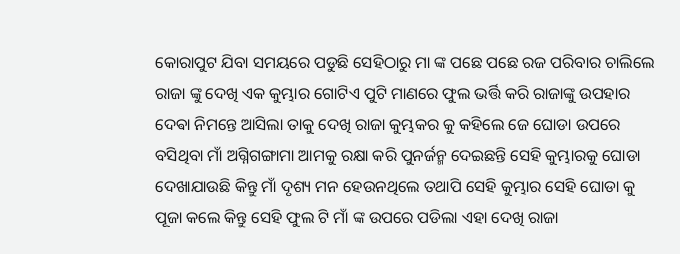କୋରାପୁଟ ଯିବା ସମୟରେ ପଡୁଛି ସେହିଠାରୁ ମା ଙ୍କ ପଛେ ପଛେ ରଜ ପରିବାର ଚାଲିଲେ ରାଜା ଙ୍କୁ ଦେଖି ଏକ କୁମ୍ଭାର ଗୋଟିଏ ପୁଟି ମାଣରେ ଫୁଲ ଭର୍ତ୍ତି କରି ରାଜାଙ୍କୁ ଉପହାର ଦେଵା ନିମନ୍ତେ ଆସିଲା ତାକୁ ଦେଖି ରାଜା କୁମ୍ଭକର କୁ କହିଲେ ଜେ ଘୋଡା ଉପରେ ବସିଥିବା ମାଁ ଅଗ୍ନିଗଙ୍ଗାମା ଆମକୁ ରକ୍ଷା କରି ପୁନର୍ଜନ୍ମ ଦେଇଛନ୍ତି ସେହି କୁମ୍ଭାରକୁ ଘୋଡା ଦେଖାଯାଉଛି କିନ୍ତୁ ମାଁ ଦୃଶ୍ୟ ମନ ହେଉନଥିଲେ ତଥାପି ସେହି କୁମ୍ଭାର ସେହି ଘୋଡା କୁ ପୂଜା କଲେ କିନ୍ତୁ ସେହି ଫୁଲ ଟି ମାଁ ଙ୍କ ଉପରେ ପଡିଲା ଏହା ଦେଖି ରାଜା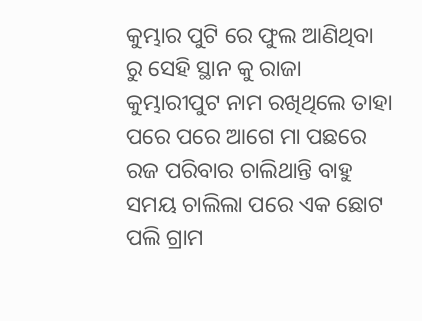କୁମ୍ଭାର ପୁଟି ରେ ଫୁଲ ଆଣିଥିବା ରୁ ସେହି ସ୍ଥାନ କୁ ରାଜା କୁମ୍ଭାରୀପୁଟ ନାମ ରଖିଥିଲେ ତାହା ପରେ ପରେ ଆଗେ ମା ପଛରେ ରଜ ପରିବାର ଚାଲିଥାନ୍ତି ବାହୁ ସମୟ ଚାଲିଲା ପରେ ଏକ ଛୋଟ ପଲି ଗ୍ରାମ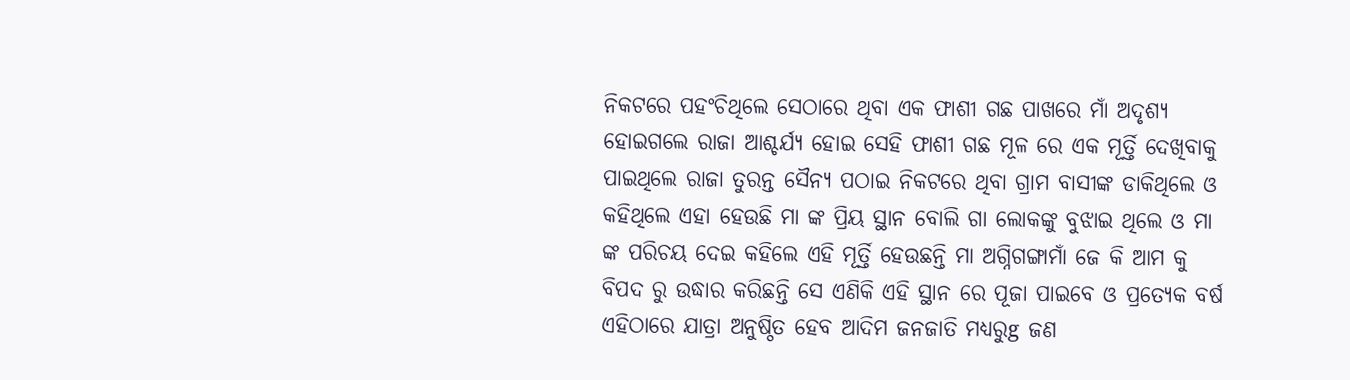ନିକଟରେ ପହଂଚିଥିଲେ ସେଠାରେ ଥିବା ଏକ ଫାଶୀ ଗଛ ପାଖରେ ମାଁ ଅଦୃଶ୍ୟ ହୋଇଗଲେ ରାଜା ଆଶ୍ଚର୍ଯ୍ୟ ହୋଇ ସେହି ଫାଶୀ ଗଛ ମୂଳ ରେ ଏକ ମୂର୍ତ୍ତି ଦେଖିବାକୁ ପାଇଥିଲେ ରାଜା ତୁରନ୍ତ ସୈନ୍ୟ ପଠାଇ ନିକଟରେ ଥିବା ଗ୍ରାମ ବାସୀଙ୍କ ଡାକିଥିଲେ ଓ କହିଥିଲେ ଏହା ହେଉଛି ମା ଙ୍କ ପ୍ରିୟ ସ୍ଥାନ ବୋଲି ଗା ଲୋକଙ୍କୁ ବୁଝାଇ ଥିଲେ ଓ ମା ଙ୍କ ପରିଚୟ ଦେଇ କହିଲେ ଏହି ମୂର୍ତ୍ତି ହେଉଛନ୍ତି ମା ଅଗ୍ନିଗଙ୍ଗାମାଁ ଜେ କି ଆମ କୁ ବିପଦ ରୁ ଉଦ୍ଧାର କରିଛନ୍ତି ସେ ଏଣିକି ଏହି ସ୍ଥାନ ରେ ପୂଜା ପାଇବେ ଓ ପ୍ରତ୍ୟେକ ବର୍ଷ ଏହିଠାରେ ଯାତ୍ରା ଅନୁଷ୍ଠିତ ହେବ ଆଦିମ ଜନଜାତି ମଧ୍ୟରୁg ଜଣ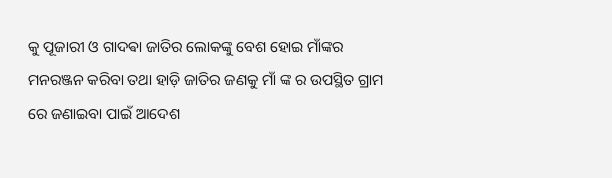କୁ ପୂଜାରୀ ଓ ଗାଦଵା ଜାତିର ଲୋକଙ୍କୁ ବେଶ ହୋଇ ମାଁଙ୍କର ମନରଞ୍ଜନ କରିବା ତଥା ହାଡ଼ି ଜାତିର ଜଣକୁ ମାଁ ଙ୍କ ର ଉପସ୍ଥିତ ଗ୍ରାମ ରେ ଜଣାଇବା ପାଇଁ ଆଦେଶ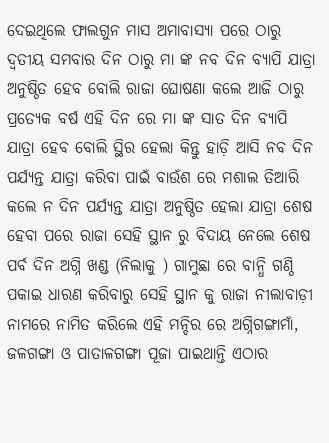ଦେଇଥିଲେ ଫାଲଗୁନ ମାସ ଅମାବାସ୍ୟା ପରେ ଠାରୁ ଦ୍ୱତୀୟ ସମବାର ଦିନ ଠାରୁ ମା ଙ୍କ ନବ ଦିନ ବ୍ୟାପି ଯାତ୍ରା ଅନୁଷ୍ଠିତ ହେବ ବୋଲି ରାଜା ଘୋଷଣା କଲେ ଆଜି ଠାରୁ ପ୍ରତ୍ୟେକ ବର୍ଷ ଏହି ଦିନ ରେ ମା ଙ୍କ ସାତ ଦିନ ବ୍ୟାପି ଯାତ୍ରା ହେବ ବୋଲି ସ୍ଥିର ହେଲା କିନ୍ତୁ ହାଡ଼ି ଆସି ନବ ଦିନ ପର୍ଯ୍ୟନ୍ତ ଯାତ୍ରା କରିବା ପାଇଁ ବାଉଁଶ ରେ ମଶାଲ ତିଆରି କଲେ ନ ଦିନ ପର୍ଯ୍ୟନ୍ତ ଯାତ୍ରା ଅନୁଷ୍ଠିତ ହେଲା ଯାତ୍ରା ଶେଷ ହେବା ପରେ ରାଜା ସେହି ସ୍ଥାନ ରୁ ବିଦାୟ ନେଲେ ଶେଷ ପର୍ବ ଦିନ ଅଗ୍ନି ଖଣ୍ଡ (ନିଲାକୁ ) ଗାମୁଛା ରେ ବାନ୍ଧି ଗଣ୍ଠି ପକାଇ ଧାରଣ କରିବାରୁ ସେହି ସ୍ଥାନ କୁ ରାଜା ନୀଲାବାଡ଼ୀ ନାମରେ ନାମିତ କରିଲେ ଏହି ମନ୍ଦିର ରେ ଅଗ୍ନିଗଙ୍ଗାମାଁ, ଜଳଗଙ୍ଗା ଓ ପାତାଳଗଙ୍ଗା ପୂଜା ପାଇଥାନ୍ତି ଏଠାର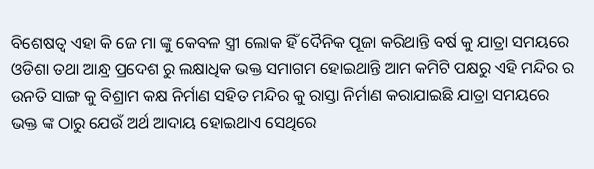ବିଶେଷତ୍ବ ଏହା କି ଜେ ମା ଙ୍କୁ କେବଳ ସ୍ତ୍ରୀ ଲୋକ ହିଁ ଦୈନିକ ପୂଜା କରିଥାନ୍ତି ବର୍ଷ କୁ ଯାତ୍ରା ସମୟରେ ଓଡିଶା ତଥା ଆନ୍ଧ୍ର ପ୍ରଦେଶ ରୁ ଲକ୍ଷାଧିକ ଭକ୍ତ ସମାଗମ ହୋଇଥାନ୍ତି ଆମ କମିଟି ପକ୍ଷରୁ ଏହି ମନ୍ଦିର ର ଉନତି ସାଙ୍ଗ କୁ ବିଶ୍ରାମ କକ୍ଷ ନିର୍ମାଣ ସହିତ ମନ୍ଦିର କୁ ରାସ୍ତା ନିର୍ମାଣ କରାଯାଇଛି ଯାତ୍ରା ସମୟରେ ଭକ୍ତ ଙ୍କ ଠାରୁ ଯେଉଁ ଅର୍ଥ ଆଦାୟ ହୋଇଥାଏ ସେଥିରେ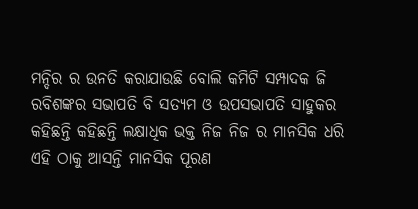ମନ୍ଦିର ର ଉନତି କରାଯାଉଛି ବୋଲି କମିଟି ସମ୍ପାଦକ ଜି ରବିଶଙ୍କର ସଭାପତି ବି ସତ୍ୟମ ଓ ଉପସଭାପତି ସାହୁକର କହିଛନ୍ତି କହିଛନ୍ତି ଲକ୍ଷାଧିକ ଭକ୍ତ ନିଜ ନିଜ ର ମାନସିକ ଧରି ଏହି ଠାକୁ ଆସନ୍ତି ମାନସିକ ପୂରଣ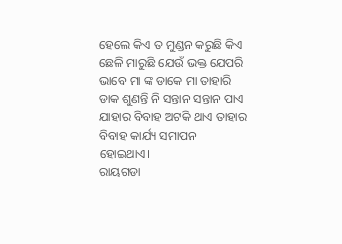ହେଲେ କିଏ ତ ମୁଣ୍ଡନ କରୁଛି କିଏ ଛେଳି ମାରୁଛି ଯେଉଁ ଭକ୍ତ ଯେପରି ଭାବେ ମା ଙ୍କ ଡାକେ ମା ତାହାରି ଡାକ ଶୁଣନ୍ତି ନି ସନ୍ତାନ ସନ୍ତାନ ପାଏ ଯାହାର ବିବାହ ଅଟକି ଥାଏ ତାହାର ବିବାହ କାର୍ଯ୍ୟ ସମାପନ ହୋଇଥାଏ।
ରାୟଗଡା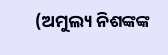(ଅମୁଲ୍ୟ ନିଶଙ୍କଙ୍କ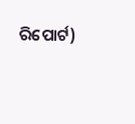ରିପୋର୍ଟ)